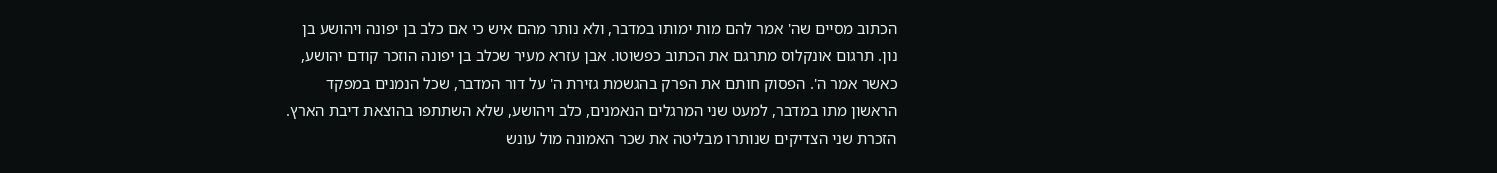הכתוב מסיים שה' אמר להם מות ימותו במדבר, ולא נותר מהם איש כי אם כלב בן יפונה ויהושע בן נון. תרגום אונקלוס מתרגם את הכתוב כפשוטו. אבן עזרא מעיר שכלב בן יפונה הוזכר קודם יהושע, כאשר אמר ה'. הפסוק חותם את הפרק בהגשמת גזירת ה' על דור המדבר, שכל הנמנים במפקד הראשון מתו במדבר, למעט שני המרגלים הנאמנים, כלב ויהושע, שלא השתתפו בהוצאת דיבת הארץ. הזכרת שני הצדיקים שנותרו מבליטה את שכר האמונה מול עונש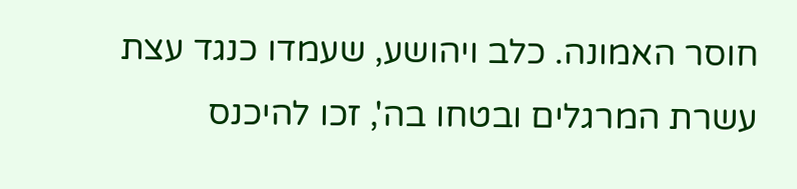חוסר האמונה. כלב ויהושע, שעמדו כנגד עצת עשרת המרגלים ובטחו בה', זכו להיכנס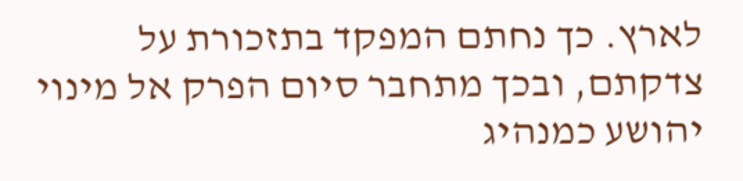לארץ. כך נחתם המפקד בתזכורת על צדקתם, ובכך מתחבר סיום הפרק אל מינוי יהושע כמנהיג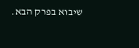שיבוא בפרק הבא.